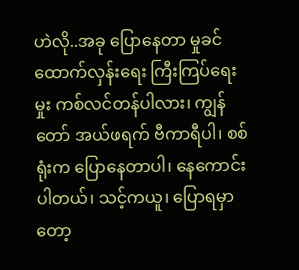ဟဲလို..အခု ပြောနေတာ မှုခင်ထောက်လှန်းရေး ကြီးကြပ်ရေးမှုး ကစ်လင်တန်ပါလား၊ ကျွန်တော် အယ်ဖရက် ဗီကာရီပါ၊ စစ်ရုံးက ပြောနေတာပါ၊ နေကောင်းပါတယ်၊ သင့်ကယူ၊ ပြောရမှာတော့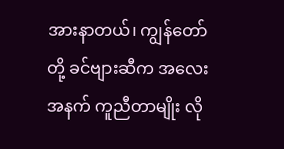အားနာတယ်၊ ကျွန်တော်တို့ ခင်ဗျားဆီက အလေးအနက် ကူညီတာမျိုး လို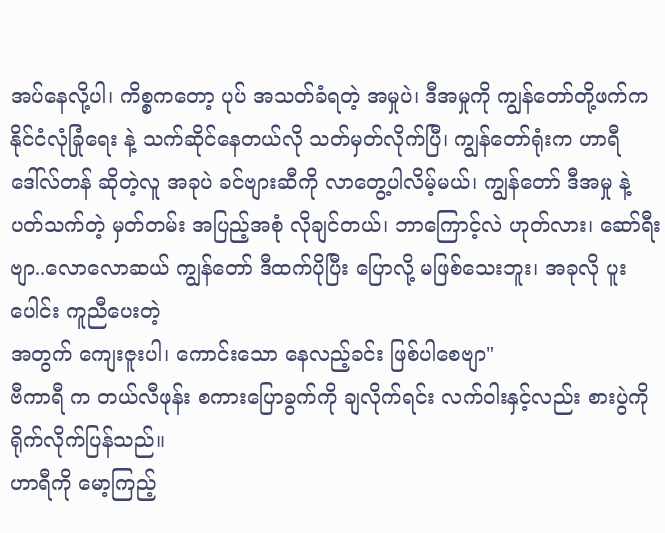အပ်နေလို့ပါ၊ ကိစ္စကတော့ ပုပ် အသတ်ခံရတဲ့ အမှုပဲ၊ ဒီအမှုကို ကျွန်တော်တို့ဖက်က
နိုင်ငံလုံခြုံရေး နဲ့ သက်ဆိုင်နေတယ်လို သတ်မှတ်လိုက်ပြီ၊ ကျွန်တော်ရုံးက ဟာရီ ဒေါ်လ်တန် ဆိုတဲ့လူ အခုပဲ ခင်ဗျားဆီကို လာတွေ့ပါလိမ့်မယ်၊ ကျွန်တော် ဒီအမှု နဲ့ ပတ်သက်တဲ့ မှတ်တမ်း အပြည့်အစုံ လိုချင်တယ်၊ ဘာကြောင့်လဲ ဟုတ်လား၊ ဆော်ရီးဗျာ..လောလောဆယ် ကျွန်တော် ဒီထက်ပိုပြီး ပြောလို့ မဖြစ်သေးဘူး၊ အခုလို ပူးပေါင်း ကူညီပေးတဲ့
အတွက် ကျေးဇူးပါ၊ ကောင်းသော နေလည့်ခင်း ဖြစ်ပါစေဗျာ"
ဗီကာရီ က တယ်လီဖုန်း စကားပြောခွက်ကို ချလိုက်ရင်း လက်ဝါးနှင့်လည်း စားပွဲကို ရိုက်လိုက်ပြန်သည်။
ဟာရီကို မော့ကြည့်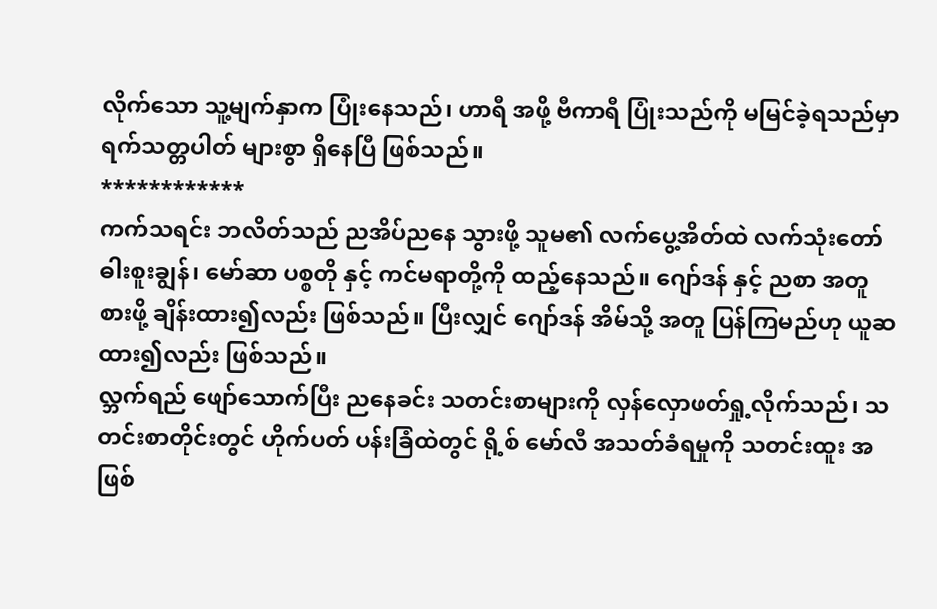လိုက်သော သူ့မျက်နှာက ပြုံးနေသည်၊ ဟာရီ အဖို့ ဗီကာရီ ပြုံးသည်ကို မမြင်ခဲ့ရသည်မှာ ရက်သတ္တပါတ် များစွာ ရှိနေပြီ ဖြစ်သည်။
************
ကက်သရင်း ဘလိတ်သည် ညအိပ်ညနေ သွားဖို့ သူမ၏ လက်ပွေ့အိတ်ထဲ လက်သုံးတော် ဓါးစူးချွန်၊ မော်ဆာ ပစ္စတို နှင့် ကင်မရာတို့ကို ထည့်နေသည်။ ဂျော်ဒန် နှင့် ညစာ အတူစားဖို့ ချိန်းထား၍လည်း ဖြစ်သည်။ ပြီးလျှင် ဂျော်ဒန် အိမ်သို့ အတူ ပြန်ကြမည်ဟု ယူဆထား၍လည်း ဖြစ်သည်။
လ္ဘက်ရည် ဖျော်သောက်ပြီး ညနေခင်း သတင်းစာများကို လှန်လှောဖတ်ရှု့လိုက်သည်၊ သတင်းစာတိုင်းတွင် ဟိုက်ပတ် ပန်းခြံထဲတွင် ရို့စ် မော်လီ အသတ်ခံရမှုကို သတင်းထူး အဖြစ်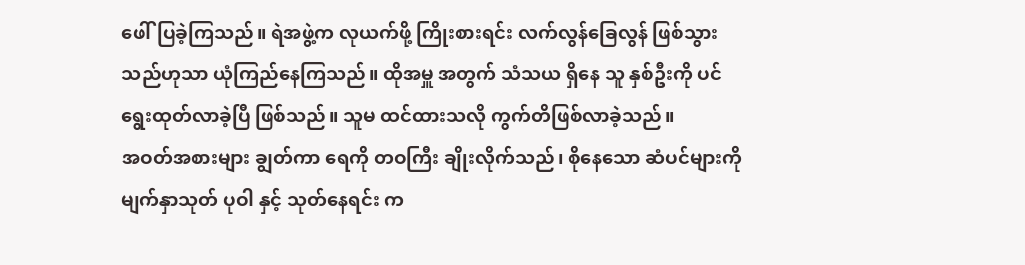ဖေါ်ပြခဲ့ကြသည်။ ရဲအဖွဲ့က လုယက်ဖို့ ကြိုးစားရင်း လက်လွန်ခြေလွန် ဖြစ်သွားသည်ဟုသာ ယုံကြည်နေကြသည်။ ထိုအမှူ အတွက် သံသယ ရှိနေ သူ နှစ်ဦးကို ပင် ရွေးထုတ်လာခဲ့ပြီ ဖြစ်သည်။ သူမ ထင်ထားသလို ကွက်တိဖြစ်လာခဲ့သည်။
အဝတ်အစားများ ချွတ်ကာ ရေကို တဝကြီး ချိုးလိုက်သည်၊ စိုနေသော ဆံပင်များကို မျက်နှာသုတ် ပုဝါ နှင့် သုတ်နေရင်း က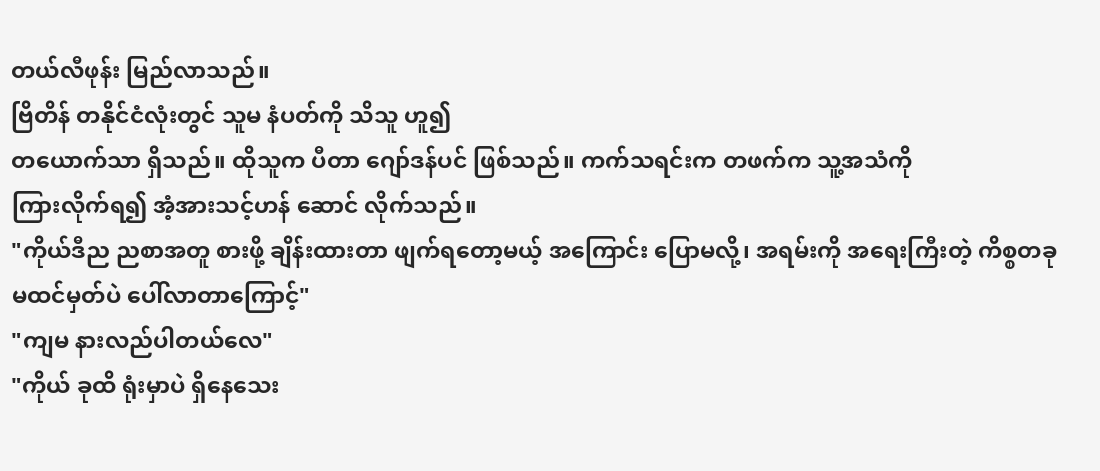တယ်လီဖုန်း မြည်လာသည်။
ဗြိတိန် တနိုင်ငံလုံးတွင် သူမ နံပတ်ကို သိသူ ဟူ၍
တယောက်သာ ရှိသည်။ ထိုသူက ပီတာ ဂျော်ဒန်ပင် ဖြစ်သည်။ ကက်သရင်းက တဖက်က သူ့အသံကို
ကြားလိုက်ရ၍ အံ့အားသင့်ဟန် ဆောင် လိုက်သည်။
"ကိုယ်ဒီည ညစာအတူ စားဖို့ ချိန်းထားတာ ဖျက်ရတော့မယ့် အကြောင်း ပြောမလို့၊ အရမ်းကို အရေးကြီးတဲ့ ကိစ္စတခု မထင်မှတ်ပဲ ပေါ်လာတာကြောင့်"
"ကျမ နားလည်ပါတယ်လေ"
"ကိုယ် ခုထိ ရုံးမှာပဲ ရှိနေသေး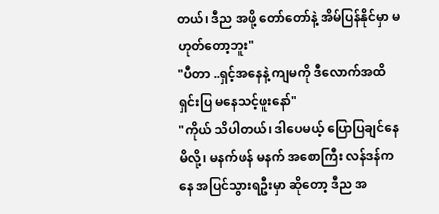တယ်၊ ဒီည အဖို့ တော်တော်နဲ့ အိမ်ပြန်နိုင်မှာ မဟုတ်တော့ဘူး"
"ပီတာ ..ရှင့်အနေနဲ့ ကျမကို ဒီလောက်အထိ ရှင်းပြ မနေသင့်ဖူးနော်"
"ကိုယ် သိပါတယ်၊ ဒါပေမယ့် ပြောပြချင်နေမိလို့၊ မနက်ဖန် မနက် အစောကြီး လန်ဒန်ကနေ အပြင်သွားရဦးမှာ ဆိုတော့ ဒီည အ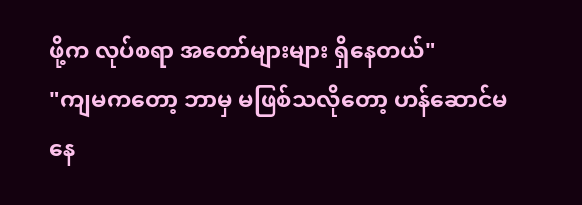ဖို့က လုပ်စရာ အတော်များများ ရှိနေတယ်"
"ကျမကတော့ ဘာမှ မဖြစ်သလိုတော့ ဟန်ဆောင်မနေ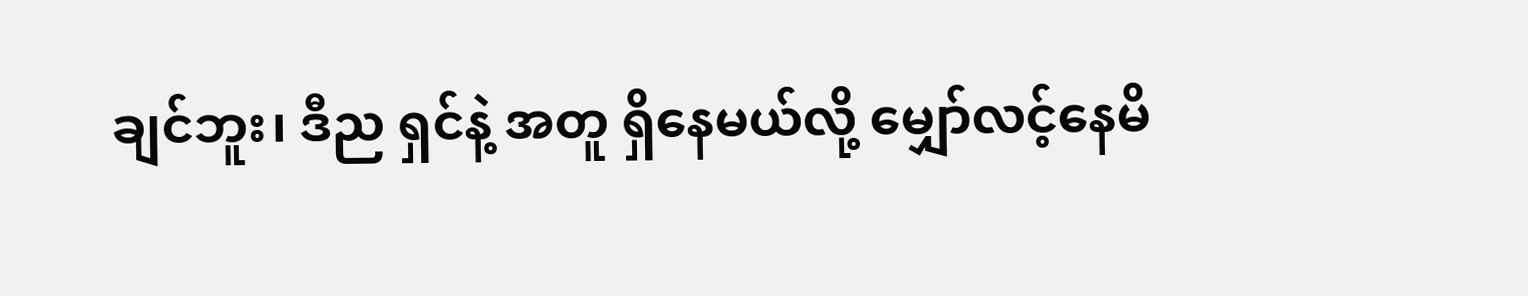ချင်ဘူး၊ ဒီည ရှင်နဲ့ အတူ ရှိနေမယ်လို့ မျှော်လင့်နေမိ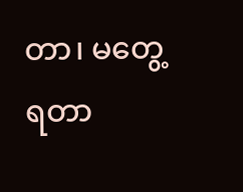တာ၊ မတွေ့ရတာ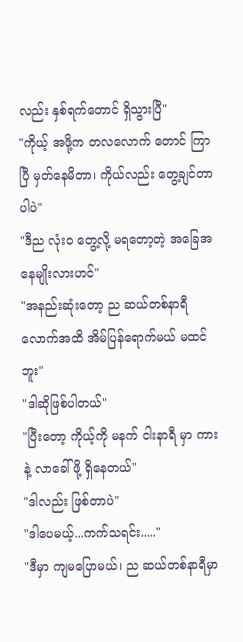လည်း နှစ်ရက်တောင် ရှိသွားပြီ"
"ကိုယ့် အဖို့က တလလောက် တောင် ကြာပြီ မှတ်နေမိတာ၊ ကိုယ်လည်း တွေ့ချင်တာပါပဲ"
"ဒီည လုံးဝ တွေ့လို့ မရတော့တဲ့ အခြေအနေမျိုးလားဟင်"
"အနည်းဆုံးတော့ ည ဆယ်တစ်နာရီ လောက်အထိ အိမ်ပြန်ရောက်မယ် မထင်ဘူး"
"ဒါဆိုဖြစ်ပါတယ်"
"ပြီးတော့ ကိုယ့်ကို မနက် ငါးနာရီ မှာ ကား နဲ့ လာခေါ်ဖို့ ရှိနေတယ်"
"ဒါလည်း ဖြစ်တာပဲ"
"ဒါပေမယ့်...ကက်သရင်း....."
"ဒီမှာ ကျမပြောမယ်၊ ည ဆယ်တစ်နာရီမှာ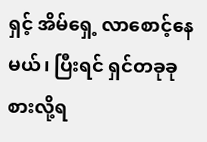ရှင့် အိမ်ရှေ့ လာစောင့်နေမယ်၊ ပြီးရင် ရှင်တခုခု စားလို့ရ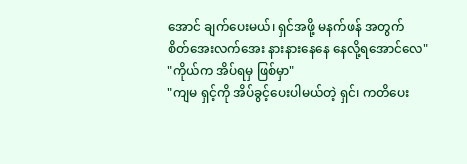အောင် ချက်ပေးမယ်၊ ရှင်အဖို့ မနက်ဖန် အတွက်
စိတ်အေးလက်အေး နားနားနေနေ နေလို့ရအောင်လေ"
"ကိုယ်က အိပ်ရမှ ဖြစ်မှာ"
"ကျမ ရှင့်ကို အိပ်ခွင့်ပေးပါမယ်တဲ့ ရှင်၊ ကတိပေး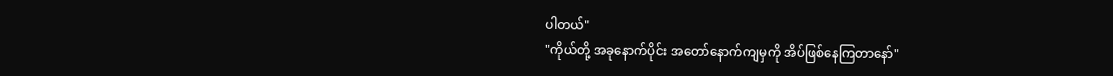ပါတယ်"
"ကိုယ်တို့ အခုနောက်ပိုင်း အတော်နောက်ကျမှကို အိပ်ဖြစ်နေကြတာနော်"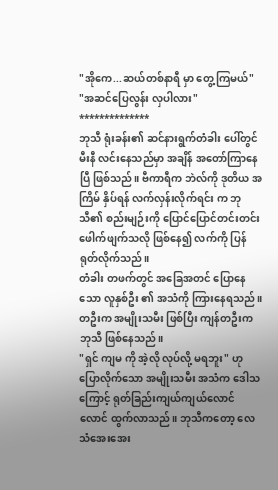"အိုကေ...ဆယ်တစ်နာရီ မှာ တွေ့ကြမယ်"
"အဆင်ပြေလွန်း လှပါလား"
**************
ဘုသီ ရုံးခန်း၏ ဆင်နားရွက်တံခါး ပေါ်တွင် မီးနီ လင်းနေသည်မှာ အချိန် အတော်ကြာနေပြီ ဖြစ်သည်။ ဗီကာရီက ဘဲလ်ကို ဒုတိယ အကြိမ် နှိပ်ရန် လက်လှန်းလိုက်ရင်း က ဘုသီ၏ စည်းမျဉ်းကို ပြောင်ပြောင်တင်းတင်း ဖေါက်ဖျက်သလို ဖြစ်နေ၍ လက်ကို ပြန်ရုတ်လိုက်သည်။
တံခါး တဖက်တွင် အခြေအတင် ပြောနေသော လူနှစ်ဦး ၏ အသံကို ကြားနေရသည်။ တဦးက အမျိုးသမီး ဖြစ်ပြီး ကျန်တဦးက ဘုသီ ဖြစ်နေသည်။
"ရှင် ကျမ ကို အဲ့လို လုပ်လို့ မရဘူး" ဟု ပြောလိုက်သော အမျိုးသမီး အသံက ဒေါသကြောင့် ရုတ်ခြည်းကျယ်ကျယ်လောင် လောင် ထွက်လာသည်။ ဘုသီကတော့ လေသံအေးအေး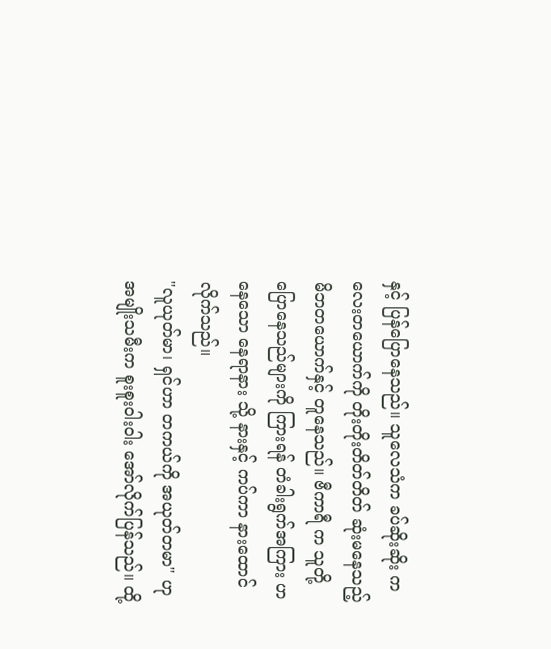နှင့် ပြန်ပြောနေသည်။ သူလေသံက ခပ်ဆိုးဆိုး ကလေးတယောက်ကို တိုးတိုးတိတ်တိတ် ဆုံးမနေသည့် မိဘတယောက်နှင့် တူနေသည်။ ဗီကာရီ က သူတို့ ပြောနေသည်များကို ကြားရန် တံခါးရွက်အကြား ဟနေသော နေရာနား သို့ နားနှင့် ကပ်ကာ နားထောင်လိုက်သည်။
"လူယုတ်မာ၊ ရှင်ဟာ တကယ်ကို အယုတ်တမာ" ဟု
အမျိုးသမီးက စူးစူးဝါးဝါး အော်လိုက်ပြန်သည်။ ထို့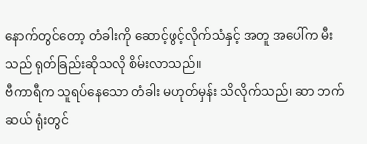နောက်တွင်တော့ တံခါးကို ဆောင့်ဖွင့်လိုက်သံနှင့် အတူ အပေါ်က မီးသည် ရုတ်ခြည်းဆိုသလို စိမ်းလာသည်။
ဗီကာရီက သူရပ်နေသော တံခါး မဟုတ်မှန်း သိလိုက်သည်၊ ဆာ ဘက်ဆယ် ရုံးတွင်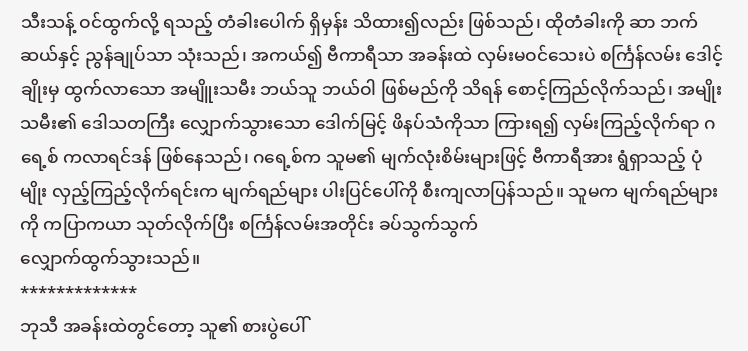သီးသန့် ဝင်ထွက်လို့ ရသည့် တံခါးပေါက် ရှိမှန်း သိထား၍လည်း ဖြစ်သည်၊ ထိုတံခါးကို ဆာ ဘက်ဆယ်နှင့် ညွန်ချုပ်သာ သုံးသည်၊ အကယ်၍ ဗီကာရီသာ အခန်းထဲ လှမ်းမဝင်သေးပဲ စင်္ကြန်လမ်း ဒေါင့်ချိုးမှ ထွက်လာသော အမျိူးသမီး ဘယ်သူ ဘယ်ဝါ ဖြစ်မည်ကို သိရန် စောင့်ကြည်လိုက်သည်၊ အမျိုးသမီး၏ ဒေါသတကြီး လျှောက်သွားသော ဒေါက်မြင့် ဖိနပ်သံကိုသာ ကြားရ၍ လှမ်းကြည့်လိုက်ရာ ဂရေ့စ် ကလာရင်ဒန် ဖြစ်နေသည်၊ ဂရေ့စ်က သူမ၏ မျက်လုံးစိမ်းများဖြင့် ဗီကာရီအား ရွံရှာသည့် ပုံမျိုး လှည့်ကြည့်လိုက်ရင်းက မျက်ရည်များ ပါးပြင်ပေါ်ကို စီးကျလာပြန်သည်။ သူမက မျက်ရည်များကို ကပြာကယာ သုတ်လိုက်ပြီး စင်္ကြန်လမ်းအတိုင်း ခပ်သွက်သွက်
လျှောက်ထွက်သွားသည်။
*************
ဘုသီ အခန်းထဲတွင်တော့ သူ၏ စားပွဲပေါ်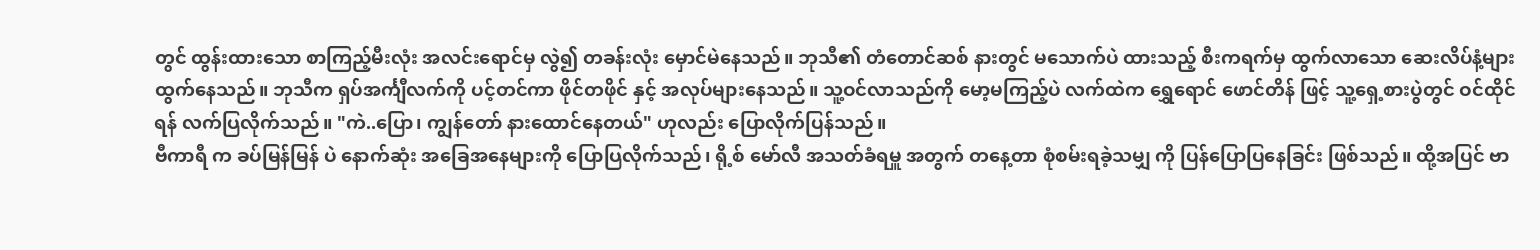တွင် ထွန်းထားသော စာကြည့်မီးလုံး အလင်းရောင်မှ လွဲ၍ တခန်းလုံး မှောင်မဲနေသည်။ ဘုသီ၏ တံတောင်ဆစ် နားတွင် မသောက်ပဲ ထားသည့် စီးကရက်မှ ထွက်လာသော ဆေးလိပ်နံ့များ ထွက်နေသည်။ ဘုသီက ရှပ်အင်္ကျီလက်ကို ပင့်တင်ကာ ဖိုင်တဖိုင် နှင့် အလုပ်များနေသည်။ သူ့ဝင်လာသည်ကို မော့မကြည့်ပဲ လက်ထဲက ရွှေရောင် ဖောင်တိန် ဖြင့် သူ့ရှေ့စားပွဲတွင် ဝင်ထိုင်ရန် လက်ပြလိုက်သည်။ "ကဲ..ပြော၊ ကျွန်တော် နားထောင်နေတယ်" ဟုလည်း ပြောလိုက်ပြန်သည်။
ဗီကာရီ က ခပ်မြန်မြန် ပဲ နောက်ဆုံး အခြေအနေများကို ပြောပြလိုက်သည်၊ ရို့စ် မော်လီ အသတ်ခံရမှူ အတွက် တနေ့တာ စုံစမ်းရခဲ့သမျှ ကို ပြန်ပြောပြနေခြင်း ဖြစ်သည်။ ထို့အပြင် ဗာ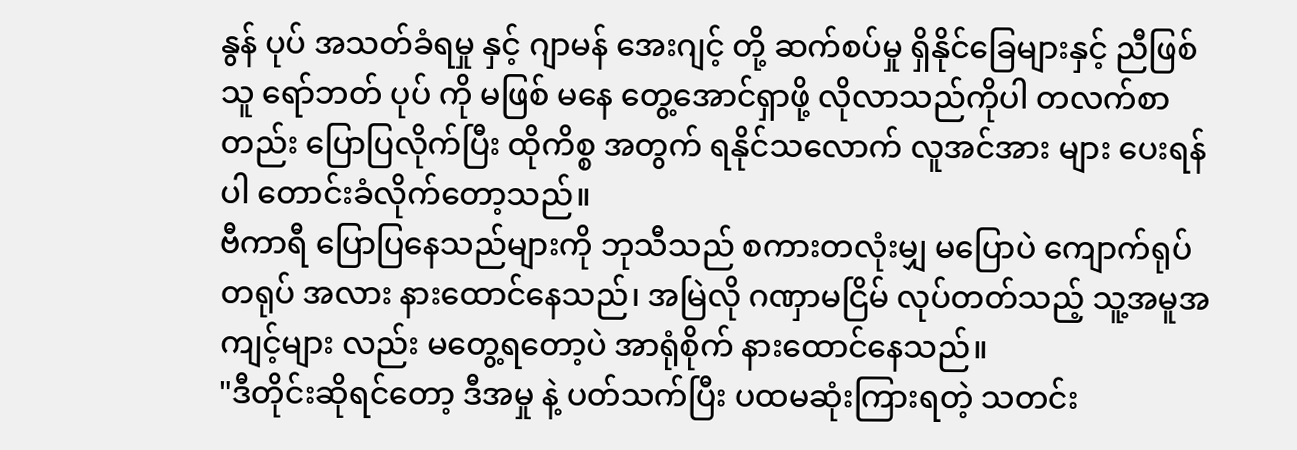နွန် ပုပ် အသတ်ခံရမှု နှင့် ဂျာမန် အေးဂျင့် တို့ ဆက်စပ်မှု ရှိနိုင်ခြေများနှင့် ညီဖြစ်သူ ရော်ဘတ် ပုပ် ကို မဖြစ် မနေ တွေ့အောင်ရှာဖို့ လိုလာသည်ကိုပါ တလက်စာတည်း ပြောပြလိုက်ပြီး ထိုကိစ္စ အတွက် ရနိုင်သလောက် လူအင်အား များ ပေးရန်ပါ တောင်းခံလိုက်တော့သည်။
ဗီကာရီ ပြောပြနေသည်များကို ဘုသီသည် စကားတလုံးမျှ မပြောပဲ ကျောက်ရုပ်တရုပ် အလား နားထောင်နေသည်၊ အမြဲလို ဂဏှာမငြိမ် လုပ်တတ်သည့် သူ့အမူအကျင့်များ လည်း မတွေ့ရတော့ပဲ အာရုံစိုက် နားထောင်နေသည်။
"ဒီတိုင်းဆိုရင်တော့ ဒီအမှု နဲ့ ပတ်သက်ပြီး ပထမဆုံးကြားရတဲ့ သတင်း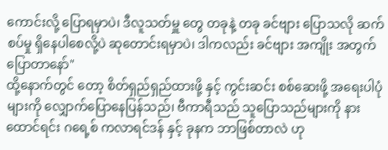ကောင်းလို့ ပြောရမှာပဲ၊ ဒီလူသတ်မှူ တွေ တခုနဲ့ တခု ခင်ဗျား ပြောသလို ဆက်စပ်မှု ရှိနေပါစေလို့ပဲ ဆုတောင်းရမှာပဲ၊ ဒါကလည်း ခင်ဗျား အကျိုး အတွက် ပြောတာနော်"
ထို့နောက်တွင် တော့ စိတ်ရှည်ရှည်ထားဖို့ နှင့် ကွင်းဆင်း စစ်ဆေးဖို့ အရေးပါပုံများကို လျှောက်ပြောနေပြန်သည်၊ ဗီကာရီသည် သူပြောသည်များကို နားထောင်ရင်း ဂရေ့စ် ကလာရင်ဒန် နှင့် ခုနက ဘာဖြစ်တာလဲ ဟု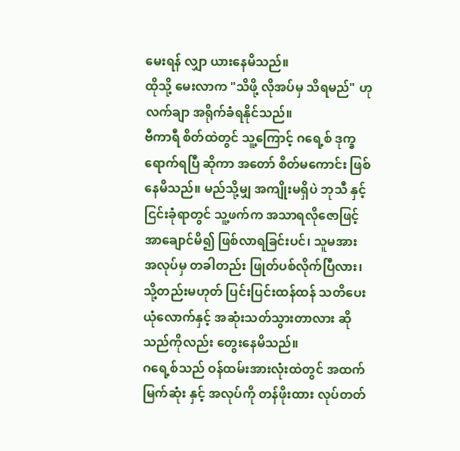မေးရန် လျှာ ယားနေမိသည်။
ထိုသို့ မေးလာက "သိဖို့ လိုအပ်မှ သိရမည်" ဟု လက်ချာ အရိုက်ခံရနိုင်သည်။
ဗီကာရီ စိတ်ထဲတွင် သူ့ကြောင့် ဂရေ့စ် ဒုက္ခရောက်ရပြီ ဆိုကာ အတော် စိတ်မကောင်း ဖြစ်နေမိသည်။ မည်သို့မျှ အကျိုးမရှိပဲ ဘုသီ နှင့် ငြင်းခုံရာတွင် သူ့ဖက်က အသာရလိုဇောဖြင့် အာချောင်မိ၍ ဖြစ်လာရခြင်းပင်၊ သူမအား အလုပ်မှ တခါတည်း ဖြုတ်ပစ်လိုက်ပြီလား၊ သို့တည်းမဟုတ် ပြင်းပြင်းထန်ထန် သတိပေးယုံလောက်နှင့် အဆုံးသတ်သွားတာလား ဆိုသည်ကိုလည်း တွေးနေမိသည်။
ဂရေ့စ်သည် ဝန်ထမ်းအားလုံးထဲတွင် အထက်မြက်ဆုံး နှင့် အလုပ်ကို တန်ဖိုးထား လုပ်တတ်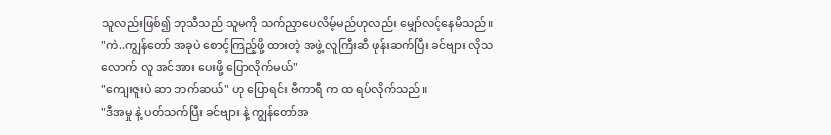သူလည်းဖြစ်၍ ဘုသီသည် သူမကို သက်ညှာပေလိမ့်မည်ဟုလည်း မျှော်လင့်နေမိသည်။
"ကဲ..ကျွန်တော် အခုပဲ စောင့်ကြည့်ဖို့ ထားတဲ့ အဖွဲ့ လူကြီးဆီ ဖုန်းဆက်ပြီး ခင်ဗျား လိုသလောက် လူ အင်အား ပေးဖို့ ပြောလိုက်မယ်"
"ကျေးဇူးပဲ ဆာ ဘက်ဆယ်" ဟု ပြောရင်း ဗီကာရီ က ထ ရပ်လိုက်သည်။
"ဒီအမှု နဲ့ ပတ်သက်ပြီး ခင်ဗျား နဲ့ ကျွန်တော်အ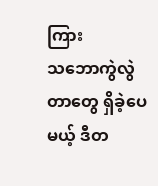ကြား
သဘောကွဲလွဲတာတွေ ရှိခဲ့ပေမယ့် ဒီတ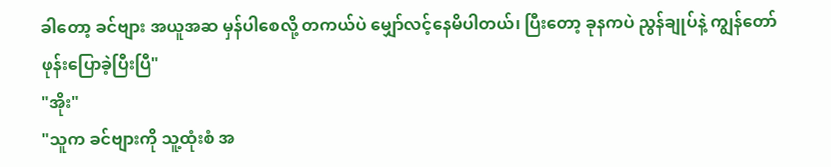ခါတော့ ခင်ဗျား အယူအဆ မှန်ပါစေလို့ တကယ်ပဲ မျှော်လင့်နေမိပါတယ်၊ ပြီးတော့ ခုနကပဲ ညွန်ချုပ်နဲ့ ကျွန်တော် ဖုန်းပြောခဲ့ပြီးပြီ"
"အိုး"
"သူက ခင်ဗျားကို သူ့ထုံးစံ အ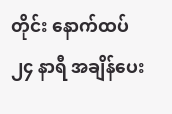တိုင်း နောက်ထပ် ၂၄ နာရီ အချိန်ပေး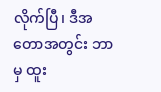လိုက်ပြီ၊ ဒီအတောအတွင်း ဘာမှ ထူး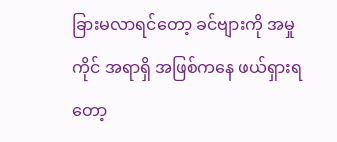ခြားမလာရင်တော့ ခင်ဗျားကို အမှုကိုင် အရာရှိ အဖြစ်ကနေ ဖယ်ရှားရတော့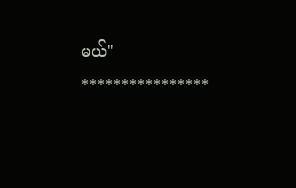မယ်"
****************